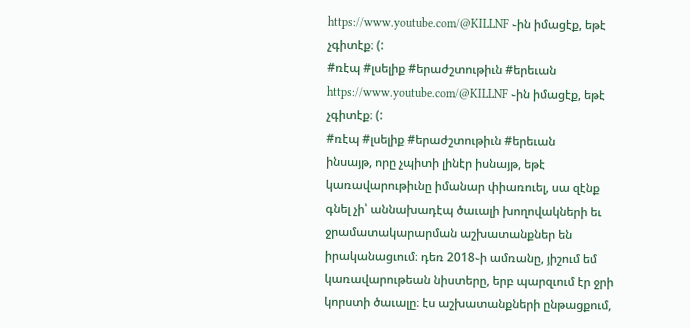https://www.youtube.com/@KILLNF ֊ին իմացէք, եթէ չգիտէք։ (:
#ռէպ #լսելիք #երաժշտութիւն #երեւան
https://www.youtube.com/@KILLNF ֊ին իմացէք, եթէ չգիտէք։ (:
#ռէպ #լսելիք #երաժշտութիւն #երեւան
ինսայթ, որը չպիտի լինէր իսնայթ, եթէ կառավարութիւնը իմանար փիառուել, սա զէնք գնել չի՝ աննախադէպ ծաւալի խողովակների եւ ջրամատակարարման աշխատանքներ են իրականացւում։ դեռ 2018֊ի ամռանը, յիշում եմ կառավարութեան նիստերը, երբ պարզւում էր ջրի կորստի ծաւալը։ էս աշխատանքների ընթացքում,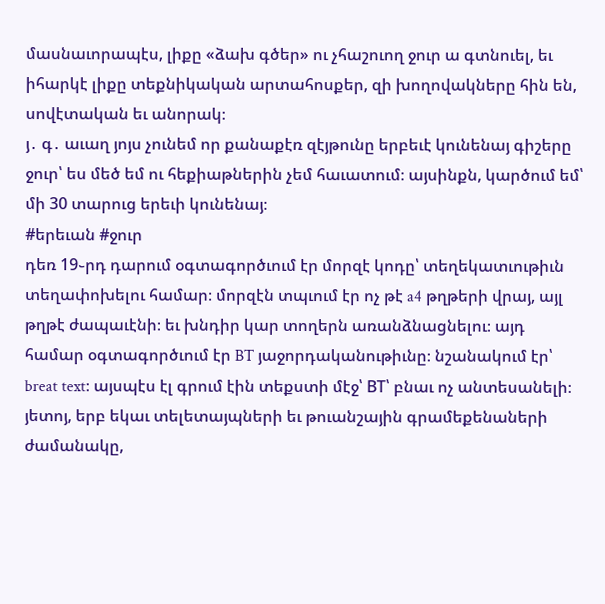մասնաւորապէս, լիքը «ձախ գծեր» ու չհաշուող ջուր ա գտնուել, եւ իհարկէ լիքը տեքնիկական արտահոսքեր, զի խողովակները հին են, սովէտական եւ անորակ։
յ․ գ․ աւաղ յոյս չունեմ որ քանաքէռ զէյթունը երբեւէ կունենայ գիշերը ջուր՝ ես մեծ եմ ու հեքիաթներին չեմ հաւատում։ այսինքն, կարծում եմ՝ մի 30 տարուց երեւի կունենայ։
#երեւան #ջուր
դեռ 19֊րդ դարում օգտագործւում էր մորզէ կոդը՝ տեղեկատւութիւն տեղափոխելու համար։ մորզէն տպւում էր ոչ թէ a4 թղթերի վրայ, այլ թղթէ ժապաւէնի։ եւ խնդիր կար տողերն առանձնացնելու։ այդ համար օգտագործւում էր BT յաջորդականութիւնը։ նշանակում էր՝ breat text։ այսպէս էլ գրում էին տեքստի մէջ՝ BT՝ բնաւ ոչ անտեսանելի։
յետոյ, երբ եկաւ տելետայպների եւ թուանշային գրամեքենաների ժամանակը,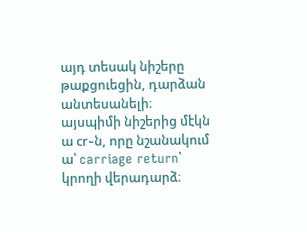այդ տեսակ նիշերը թաքցուեցին, դարձան անտեսանելի։
այսպիմի նիշերից մէկն ա cr֊ն, որը նշանակում ա՝ carriage return՝ կրողի վերադարձ։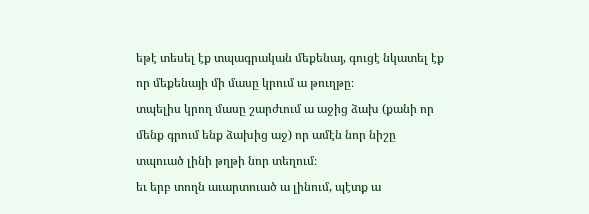եթէ տեսել էք տպագրական մեքենայ, գուցէ նկատել էք որ մեքենայի մի մասը կրում ա թուղթը։
տպելիս կրող մասը շարժւում ա աջից ձախ (քանի որ մենք գրում ենք ձախից աջ) որ ամէն նոր նիշը տպուած լինի թղթի նոր տեղում։
եւ երբ տողն աւարտուած ա լինում, պէտք ա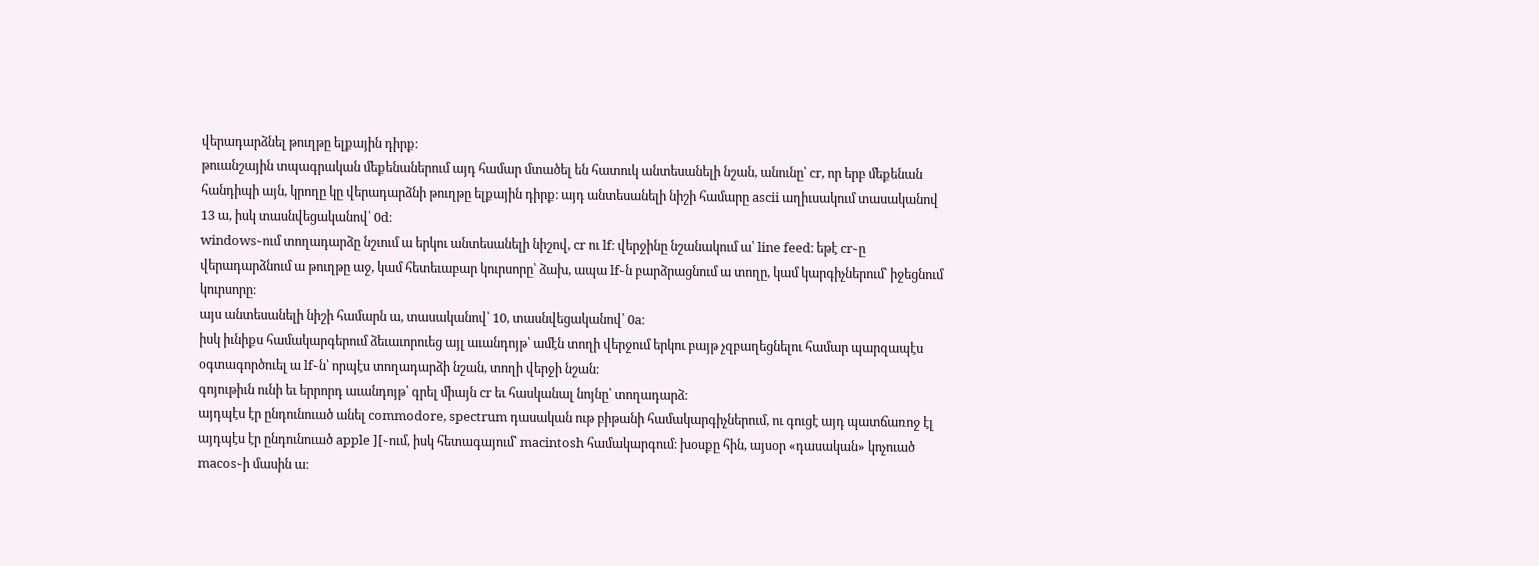վերադարձնել թուղթը ելքային դիրք։
թուանշային տպագրական մեքենաներում այդ համար մտածել են հատուկ անտեսանելի նշան, անունը՝ cr, որ երբ մեքենան հանդիպի այն, կրողը կը վերադարձնի թուղթը ելքային դիրք։ այդ անտեսանելի նիշի համարը ascii աղիւսակում տասականով 13 ա, իսկ տասնվեցականով՝ 0d։
windows֊ում տողադարձը նշւում ա երկու անտեսանելի նիշով, cr ու lf։ վերջինը նշանակում ա՝ line feed։ եթէ cr֊ը վերադարձնում ա թուղթը աջ, կամ հետեւաբար կուրսորը՝ ձախ, ապա lf֊ն բարձրացնում ա տողը, կամ կարգիչներում՝ իջեցնում կուրսորը։
այս անտեսանելի նիշի համարն ա, տասականով՝ 10, տասնվեցականով՝ 0a։
իսկ իւնիքս համակարգերում ձեւաւորուեց այլ աւանդոյթ՝ ամէն տողի վերջում երկու բայթ չզբաղեցնելու համար պարզապէս օգտագործուել ա lf֊ն՝ որպէս տողադարձի նշան, տողի վերջի նշան։
գոյութիւն ունի եւ երրորդ աւանդոյթ՝ գրել միայն cr եւ հասկանալ նոյնը՝ տողադարձ։
այդպէս էր ընդունուած անել commodore, spectrum դասական ութ բիթանի համակարգիչներում, ու գուցէ այդ պատճառոջ էլ այդպէս էր ընդունուած apple ][֊ում, իսկ հետագայում՝ macintosh համակարգում։ խօսքը հին, այսօր «դասական» կոչուած macos֊ի մասին ա։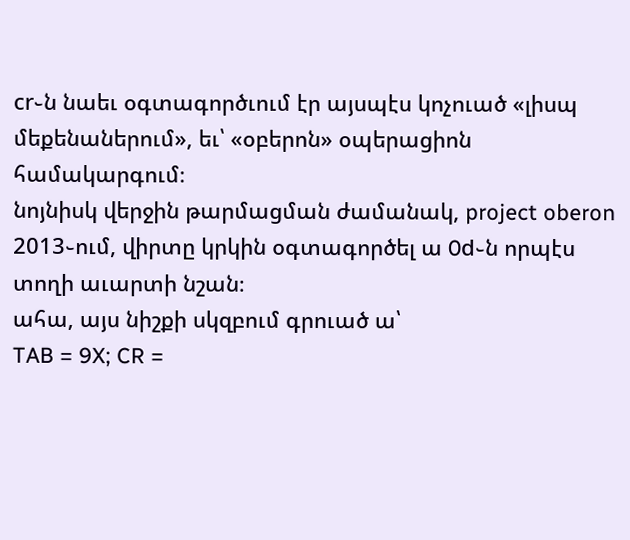cr֊ն նաեւ օգտագործւում էր այսպէս կոչուած «լիսպ մեքենաներում», եւ՝ «օբերոն» օպերացիոն համակարգում։
նոյնիսկ վերջին թարմացման ժամանակ, project oberon 2013֊ում, վիրտը կրկին օգտագործել ա 0d֊ն որպէս տողի աւարտի նշան։
ահա, այս նիշքի սկզբում գրուած ա՝
TAB = 9X; CR =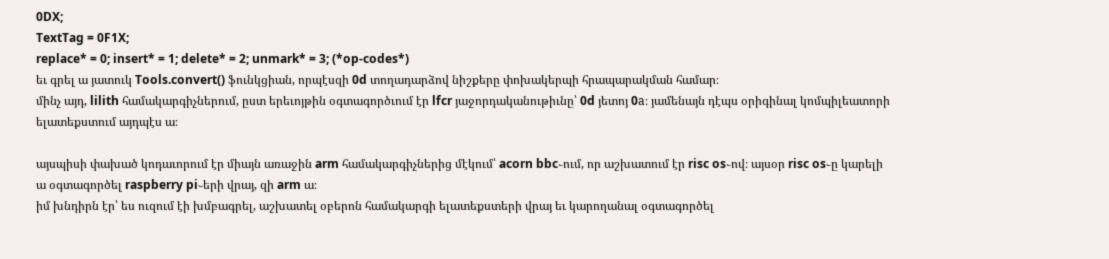0DX;
TextTag = 0F1X;
replace* = 0; insert* = 1; delete* = 2; unmark* = 3; (*op-codes*)
եւ գրել ա յատուկ Tools.convert() ֆունկցիան, որպէսզի 0d տողադարձով նիշքերը փոխակերպի հրապարակման համար։
մինչ այդ, lilith համակարգիչներում, ըստ երեւոյթին օգտագործւում էր lfcr յաջորդականութիւնը՝ 0d յետոյ 0a։ յամենայն դէպս օրիգինալ կոմպիլեատորի ելատեքստում այդպէս ա։

այսպիսի փախած կոդաւորում էր միայն առաջին arm համակարգիչներից մէկում՝ acorn bbc֊ում, որ աշխատում էր risc os֊ով։ այսօր risc os֊ը կարելի ա օգտագործել raspberry pi֊երի վրայ, զի arm ա։
իմ խնդիրն էր՝ ես ուզում էի խմբագրել, աշխատել օբերոն համակարգի ելատեքստերի վրայ եւ կարողանալ օգտագործել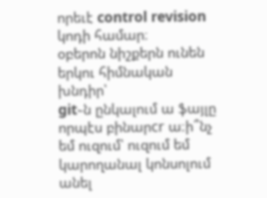որեւէ control revision կոդի համար։
օբերոն նիշքերն ունեն երկու հիմնական խնդիր՝
git֊ն ընկալում ա ֆայլը որպէս բինարcr ա։ի՞նչ եմ ուզում՝ ուզում եմ կարողանալ կոնսոլում անել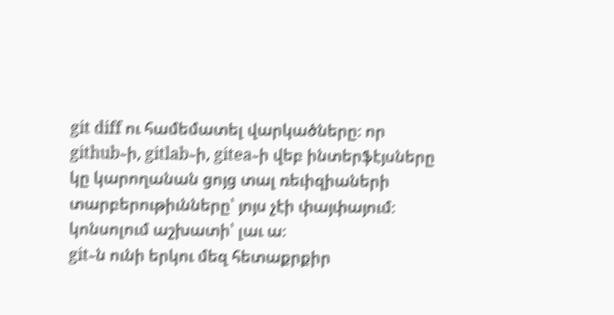git diff ու համեմատել վարկածները։ որ github֊ի, gitlab֊ի, gitea֊ի վեբ ինտերֆէյսները կը կարողանան ցոյց տալ ռեւիզիաների տարբերութիւնները՝ յոյս չէի փայփայում։ կոնսոլում աշխատի՝ լաւ ա։
git֊ն ունի երկու մեզ հետաքրքիր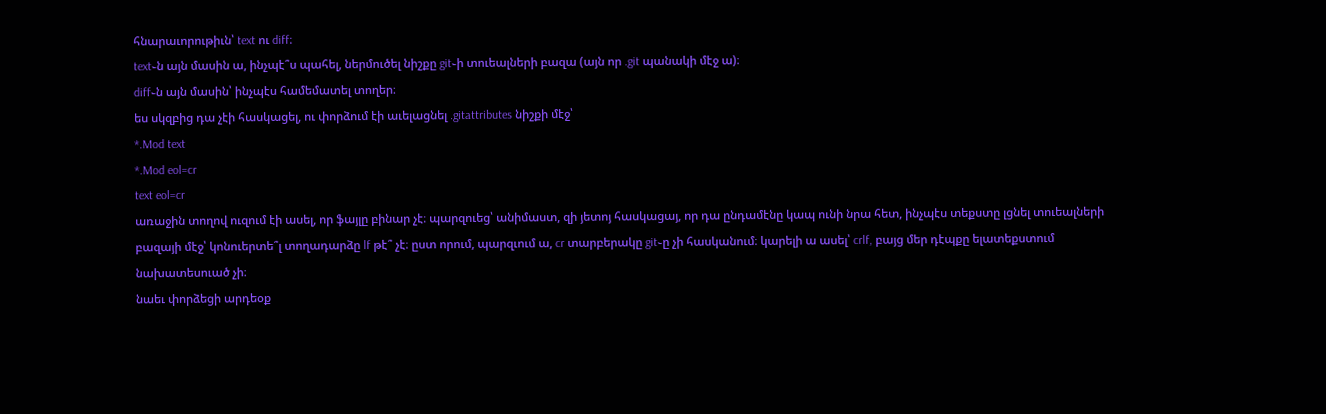հնարաւորութիւն՝ text ու diff։
text֊ն այն մասին ա, ինչպէ՞ս պահել, ներմուծել նիշքը git֊ի տուեալների բազա (այն որ .git պանակի մէջ ա)։
diff֊ն այն մասին՝ ինչպէս համեմատել տողեր։
ես սկզբից դա չէի հասկացել, ու փորձում էի աւելացնել .gitattributes նիշքի մէջ՝
*.Mod text
*.Mod eol=cr
text eol=cr
առաջին տողով ուզում էի ասել, որ ֆայլը բինար չէ։ պարզուեց՝ անիմաստ, զի յետոյ հասկացայ, որ դա ընդամէնը կապ ունի նրա հետ, ինչպէս տեքստը լցնել տուեալների բազայի մէջ՝ կոնուերտե՞լ տողադարձը lf թէ՞ չէ։ ըստ որում, պարզւում ա, cr տարբերակը git֊ը չի հասկանում։ կարելի ա ասել՝ crlf, բայց մեր դէպքը ելատեքստում նախատեսուած չի։
նաեւ փորձեցի արդեօք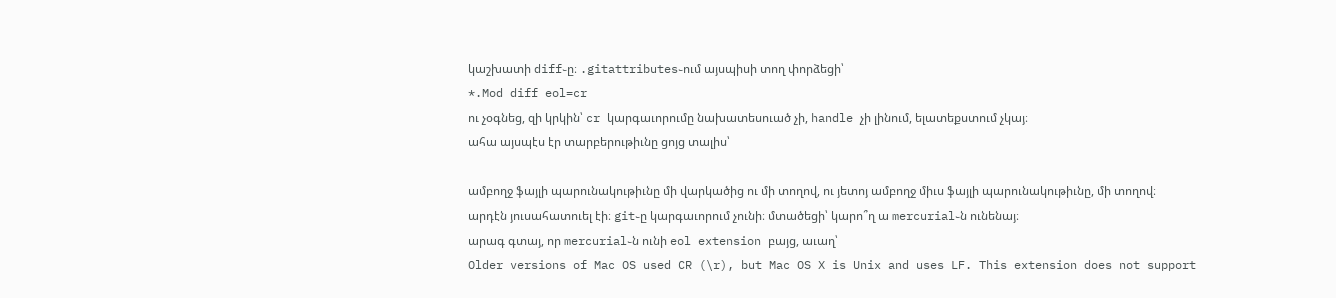կաշխատի diff֊ը։ .gitattributes֊ում այսպիսի տող փորձեցի՝
*.Mod diff eol=cr
ու չօգնեց, զի կրկին՝ cr կարգաւորումը նախատեսուած չի, handle չի լինում, ելատեքստում չկայ։
ահա այսպէս էր տարբերութիւնը ցոյց տալիս՝

ամբողջ ֆայլի պարունակութիւնը մի վարկածից ու մի տողով, ու յետոյ ամբողջ միւս ֆայլի պարունակութիւնը, մի տողով։
արդէն յուսահատուել էի։ git֊ը կարգաւորում չունի։ մտածեցի՝ կարո՞ղ ա mercurial֊ն ունենայ։
արագ գտայ, որ mercurial֊ն ունի eol extension բայց, աւաղ՝
Older versions of Mac OS used CR (\r), but Mac OS X is Unix and uses LF. This extension does not support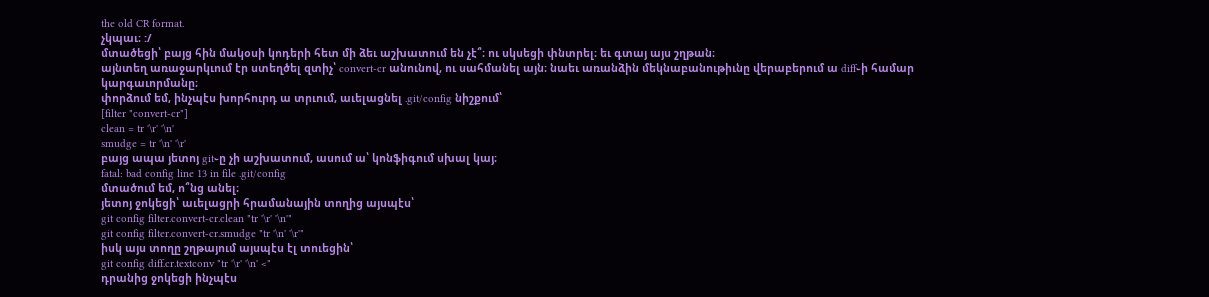the old CR format.
չկպաւ։ :/
մտածեցի՝ բայց հին մակօսի կոդերի հետ մի ձեւ աշխատում են չէ՞։ ու սկսեցի փնտրել։ եւ գտայ այս շղթան։
այնտեղ առաջարկւում էր ստեղծել զտիչ՝ convert-cr անունով, ու սահմանել այն։ նաեւ առանձին մեկնաբանութիւնը վերաբերում ա diff֊ի համար կարգաւորմանը։
փորձում եմ, ինչպէս խորհուրդ ա տրւում, աւելացնել .git/config նիշքում՝
[filter "convert-cr"]
clean = tr '\r' '\n'
smudge = tr '\n' '\r'
բայց ապա յետոյ git֊ը չի աշխատում, ասում ա՝ կոնֆիգում սխալ կայ։
fatal: bad config line 13 in file .git/config
մտածում եմ, ո՞նց անել։
յետոյ ջոկեցի՝ աւելացրի հրամանային տողից այսպէս՝
git config filter.convert-cr.clean "tr '\r' '\n'"
git config filter.convert-cr.smudge "tr '\n' '\r'"
իսկ այս տողը շղթայում այսպէս էլ տուեցին՝
git config diff.cr.textconv "tr '\r' '\n' <"
դրանից ջոկեցի ինչպէս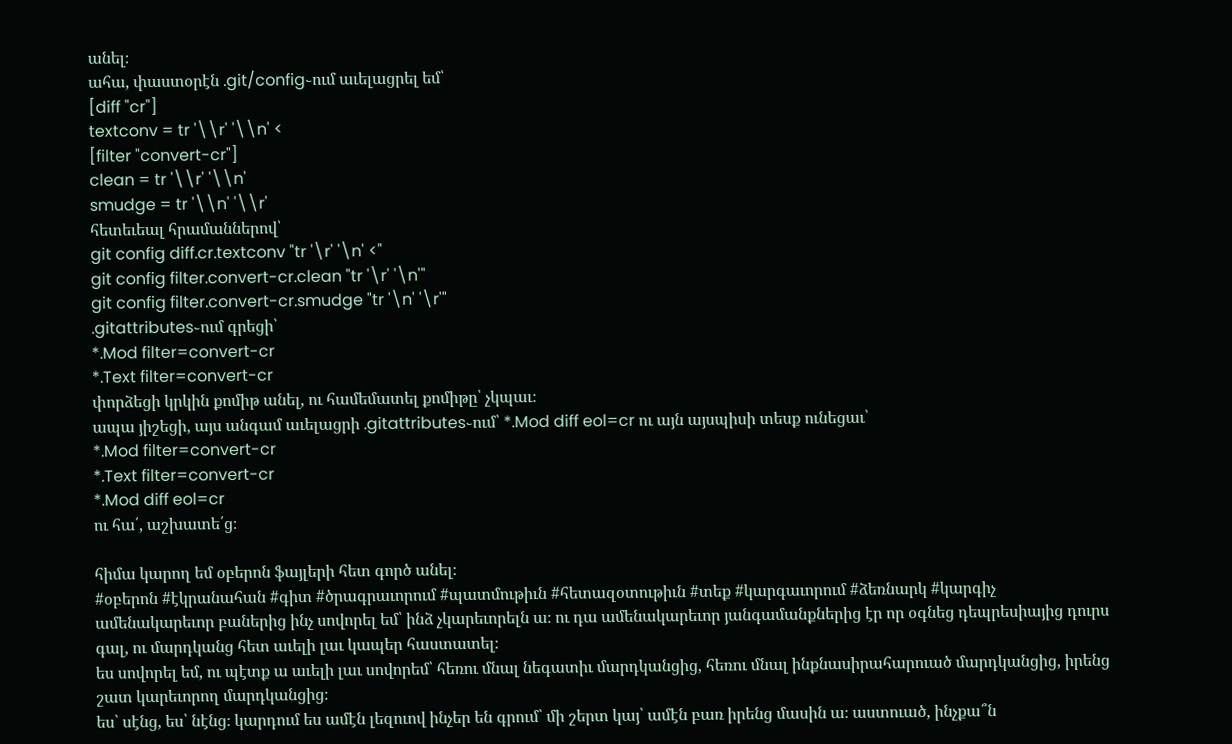անել։
ահա, փաստօրէն .git/config֊ում աւելացրել եմ՝
[diff "cr"]
textconv = tr '\\r' '\\n' <
[filter "convert-cr"]
clean = tr '\\r' '\\n'
smudge = tr '\\n' '\\r'
հետեւեալ հրամաններով՝
git config diff.cr.textconv "tr '\r' '\n' <"
git config filter.convert-cr.clean "tr '\r' '\n'"
git config filter.convert-cr.smudge "tr '\n' '\r'"
.gitattributes֊ում գրեցի՝
*.Mod filter=convert-cr
*.Text filter=convert-cr
փորձեցի կրկին քոմիթ անել, ու համեմատել քոմիթը՝ չկպաւ։
ապա յիշեցի, այս անգամ աւելացրի .gitattributes֊ում՝ *.Mod diff eol=cr ու այն այսպիսի տեսք ունեցաւ՝
*.Mod filter=convert-cr
*.Text filter=convert-cr
*.Mod diff eol=cr
ու հա՛, աշխատե՛ց։

հիմա կարող եմ օբերոն ֆայլերի հետ գործ անել։
#օբերոն #էկրանահան #գիտ #ծրագրաւորում #պատմութիւն #հետազօտութիւն #տեք #կարգաւորում #ձեռնարկ #կարգիչ
ամենակարեւոր բաներից ինչ սովորել եմ՝ ինձ չկարեւորելն ա։ ու դա ամենակարեւոր յանգամանքներից էր որ օգնեց դեպրեսիայից դուրս գալ, ու մարդկանց հետ աւելի լաւ կապեր հաստատել։
ես սովորել եմ, ու պէտք ա աւելի լաւ սովորեմ՝ հեռու մնալ նեգատիւ մարդկանցից, հեռու մնալ ինքնասիրահարուած մարդկանցից, իրենց շատ կարեւորող մարդկանցից։
ես՝ սէնց, ես՝ նէնց։ կարդում ես ամէն լեզուով ինչեր են գրում՝ մի շերտ կայ՝ ամէն բառ իրենց մասին ա։ աստուած, ինչքա՞ն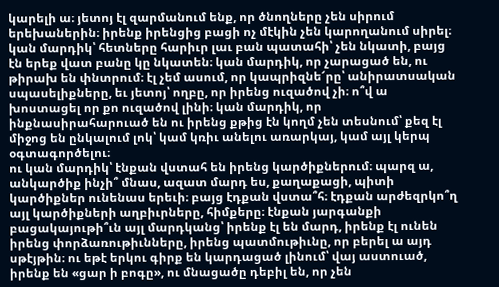կարելի ա։ յետոյ էլ զարմանում ենք, որ ծնողները չեն սիրում երեխաներին։ իրենք իրենցից բացի ոչ մէկին չեն կարողանում սիրել։
կան մարդիկ՝ հետները հարիւր լաւ բան պատահի՝ չեն նկատի, բայց էն երեք վատ բանը կը նկատեն։ կան մարդիկ, որ չարացած են, ու թիրախ են փնտրում։ էլ չեմ ասում, որ կապրիզնե՜րը՝ անիրատսական սպասելիքները, եւ յետոյ՝ ողբը, որ իրենց ուզածով չի։ ո՞վ ա խոստացել որ քո ուզածով լինի։ կան մարդիկ, որ ինքնասիրահարուած են ու իրենց քթից էն կողմ չեն տեսնում՝ քեզ էլ միջոց են ընկալում լոկ՝ կամ կռիւ անելու առարկայ, կամ այլ կերպ օգտագործելու։
ու կան մարդիկ՝ էնքան վստահ են իրենց կարծիքներում։ պարզ ա, անկարծիք ինչի՞ մնաս, ազատ մարդ ես, քաղաքացի, պիտի կարծիքներ ունենաս երեւի։ բայց էդքան վստա՞հ։ էդքան արժեզրկո՞ղ այլ կարծիքների աղբիւրները, հիմքերը։ էնքան յարգանքի բացակայութի՞ւն այլ մարդկանց՝ իրենք էլ են մարդ, իրենք էլ ունեն իրենց փորձառութիւնները, իրենց պատմութիւնը, որ բերել ա այդ սթէյթին։ ու եթէ երկու գիրք են կարդացած լինում՝ վայ աստուած, իրենք են «ցար ի բոգը», ու մնացածը դեբիլ են, որ չեն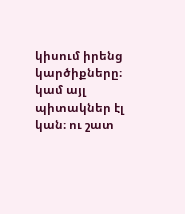կիսում իրենց կարծիքները։ կամ այլ պիտակներ էլ կան։ ու շատ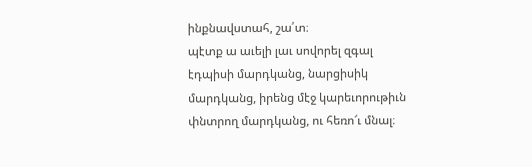ինքնավստահ, շա՛տ։
պէտք ա աւելի լաւ սովորել զգալ էդպիսի մարդկանց, նարցիսիկ մարդկանց, իրենց մէջ կարեւորութիւն փնտրող մարդկանց, ու հեռո՜ւ մնալ։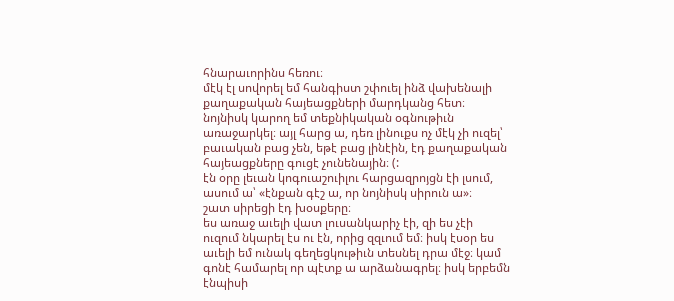հնարաւորինս հեռու։
մէկ էլ սովորել եմ հանգիստ շփուել ինձ վախենալի քաղաքական հայեացքների մարդկանց հետ։ նոյնիսկ կարող եմ տեքնիկական օգնութիւն առաջարկել։ այլ հարց ա, դեռ լինուքս ոչ մէկ չի ուզել՝ բաւական բաց չեն, եթէ բաց լինէին, էդ քաղաքական հայեացքները գուցէ չունենային։ (:
էն օրը լեւան կոգուաշուիլու հարցազրոյցն էի լսում, ասում ա՝ «էնքան գէշ ա, որ նոյնիսկ սիրուն ա»։
շատ սիրեցի էդ խօսքերը։
ես առաջ աւելի վատ լուսանկարիչ էի, զի ես չէի ուզում նկարել էս ու էն, որից զզւում եմ։ իսկ էսօր ես աւելի եմ ունակ գեղեցկութիւն տեսնել դրա մէջ։ կամ գոնէ համարել որ պէտք ա արձանագրել։ իսկ երբեմն էնպիսի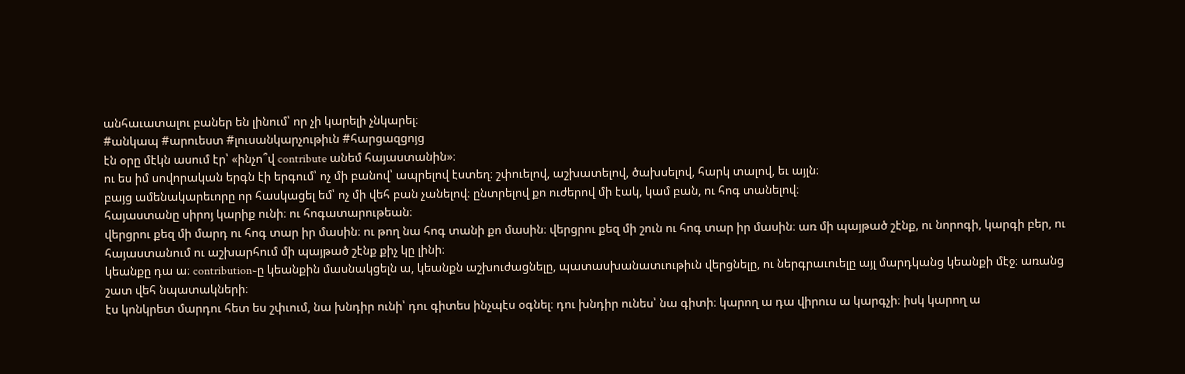անհաւատալու բաներ են լինում՝ որ չի կարելի չնկարել։
#անկապ #արուեստ #լուսանկարչութիւն #հարցազցոյց
էն օրը մէկն ասում էր՝ «ինչո՞վ contribute անեմ հայաստանին»։
ու ես իմ սովորական երգն էի երգում՝ ոչ մի բանով՝ ապրելով էստեղ։ շփուելով, աշխատելով, ծախսելով, հարկ տալով, եւ այլն։
բայց ամենակարեւորը որ հասկացել եմ՝ ոչ մի վեհ բան չանելով։ ընտրելով քո ուժերով մի էակ, կամ բան, ու հոգ տանելով։
հայաստանը սիրոյ կարիք ունի։ ու հոգատարութեան։
վերցրու քեզ մի մարդ ու հոգ տար իր մասին։ ու թող նա հոգ տանի քո մասին։ վերցրու քեզ մի շուն ու հոգ տար իր մասին։ առ մի պայթած շէնք, ու նորոգի, կարգի բեր, ու հայաստանում ու աշխարհում մի պայթած շէնք քիչ կը լինի։
կեանքը դա ա։ contribution֊ը կեանքին մասնակցելն ա, կեանքն աշխուժացնելը, պատասխանատւութիւն վերցնելը, ու ներգրաւուելը այլ մարդկանց կեանքի մէջ։ առանց շատ վեհ նպատակների։
էս կոնկրետ մարդու հետ ես շփւում, նա խնդիր ունի՝ դու գիտես ինչպէս օգնել։ դու խնդիր ունես՝ նա գիտի։ կարող ա դա վիրուս ա կարգչի։ իսկ կարող ա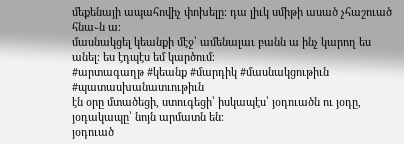մեքենայի ապահովիչ փոխելը։ դա լիւկ սմիթի ասած չհաշուած հնա֊ն ա։
մասնակցել կեանքի մէջ՝ ամենալաւ բանն ա ինչ կարող ես անել։ ես էդպէս եմ կարծում։
#արտագաղթ #կեանք #մարդիկ #մասնակցութիւն #պատասխանատւութիւն
էն օրը մտածեցի, ստուգեցի՝ իսկապէս՝ յօդուածն ու յօդը, յօդակապը՝ նոյն արմատն են։
յօդուած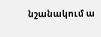նշանակում ա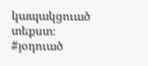կապակցուած տեքստ։
#յօդուած